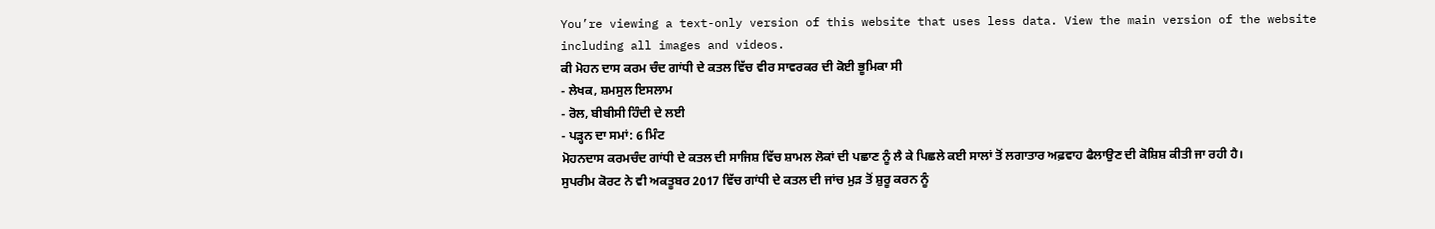You’re viewing a text-only version of this website that uses less data. View the main version of the website including all images and videos.
ਕੀ ਮੋਹਨ ਦਾਸ ਕਰਮ ਚੰਦ ਗਾਂਧੀ ਦੇ ਕਤਲ ਵਿੱਚ ਵੀਰ ਸਾਵਰਕਰ ਦੀ ਕੋਈ ਭੂਮਿਕਾ ਸੀ
- ਲੇਖਕ, ਸ਼ਮਸੁਲ ਇਸਲਾਮ
- ਰੋਲ, ਬੀਬੀਸੀ ਹਿੰਦੀ ਦੇ ਲਈ
- ਪੜ੍ਹਨ ਦਾ ਸਮਾਂ: 6 ਮਿੰਟ
ਮੋਹਨਦਾਸ ਕਰਮਚੰਦ ਗਾਂਧੀ ਦੇ ਕਤਲ ਦੀ ਸਾਜਿਸ਼ ਵਿੱਚ ਸ਼ਾਮਲ ਲੋਕਾਂ ਦੀ ਪਛਾਣ ਨੂੰ ਲੈ ਕੇ ਪਿਛਲੇ ਕਈ ਸਾਲਾਂ ਤੋਂ ਲਗਾਤਾਰ ਅਫ਼ਵਾਹ ਫੈਲਾਉਣ ਦੀ ਕੋਸ਼ਿਸ਼ ਕੀਤੀ ਜਾ ਰਹੀ ਹੈ।
ਸੁਪਰੀਮ ਕੋਰਟ ਨੇ ਵੀ ਅਕਤੂਬਰ 2017 ਵਿੱਚ ਗਾਂਧੀ ਦੇ ਕਤਲ ਦੀ ਜਾਂਚ ਮੁੜ ਤੋਂ ਸ਼ੁਰੂ ਕਰਨ ਨੂੰ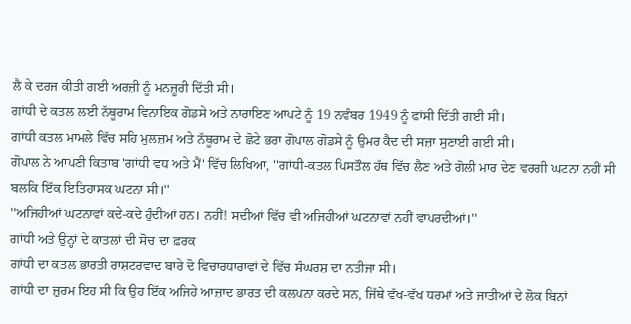ਲੈ ਕੇ ਦਰਜ ਕੀਤੀ ਗਈ ਅਰਜ਼ੀ ਨੂੰ ਮਨਜ਼ੂਰੀ ਦਿੱਤੀ ਸੀ।
ਗਾਂਧੀ ਦੇ ਕਤਲ ਲਈ ਨੱਥੂਰਾਮ ਵਿਨਾਇਕ ਗੋਡਸੇ ਅਤੇ ਨਾਰਾਇਣ ਆਪਟੇ ਨੂੰ 19 ਨਵੰਬਰ 1949 ਨੂੰ ਫਾਂਸੀ ਦਿੱਤੀ ਗਈ ਸੀ।
ਗਾਂਧੀ ਕਤਲ ਮਾਮਲੇ ਵਿੱਚ ਸਹਿ ਮੁਲਜ਼ਮ ਅਤੇ ਨੱਥੂਰਾਮ ਦੇ ਛੋਟੇ ਭਰਾ ਗੋਪਾਲ ਗੋਡਸੇ ਨੂੰ ਉਮਰ ਕੈਦ ਦੀ ਸਜ਼ਾ ਸੁਣਾਈ ਗਈ ਸੀ।
ਗੋਪਾਲ ਨੇ ਆਪਣੀ ਕਿਤਾਬ 'ਗਾਂਧੀ ਵਧ ਅਤੇ ਮੈਂ' ਵਿੱਚ ਲਿਖਿਆ, ''ਗਾਂਧੀ-ਕਤਲ ਪਿਸਤੌਲ ਹੱਥ ਵਿੱਚ ਲੈਣ ਅਤੇ ਗੋਲੀ ਮਾਰ ਦੇਣ ਵਰਗੀ ਘਟਨਾ ਨਹੀਂ ਸੀ ਬਲਕਿ ਇੱਕ ਇਤਿਹਾਸਕ ਘਟਨਾ ਸੀ।''
''ਅਜਿਹੀਆਂ ਘਟਨਾਵਾਂ ਕਦੇ-ਕਦੇ ਹੁੰਦੀਆਂ ਹਨ। ਨਹੀਂ! ਸਦੀਆਂ ਵਿੱਚ ਵੀ ਅਜਿਹੀਆਂ ਘਟਨਾਵਾਂ ਨਹੀਂ ਵਾਪਰਦੀਆਂ।''
ਗਾਂਧੀ ਅਤੇ ਉਨ੍ਹਾਂ ਦੇ ਕਾਤਲਾਂ ਦੀ ਸੋਚ ਦਾ ਫ਼ਰਕ
ਗਾਂਧੀ ਦਾ ਕਤਲ ਭਾਰਤੀ ਰਾਸ਼ਟਰਵਾਦ ਬਾਰੇ ਦੋ ਵਿਚਾਰਧਾਰਾਵਾਂ ਦੇ ਵਿੱਚ ਸੰਘਰਸ਼ ਦਾ ਨਤੀਜਾ ਸੀ।
ਗਾਂਧੀ ਦਾ ਜ਼ੁਰਮ ਇਹ ਸੀ ਕਿ ਉਹ ਇੱਕ ਅਜਿਹੇ ਆਜ਼ਾਦ ਭਾਰਤ ਦੀ ਕਲਪਨਾ ਕਰਦੇ ਸਨ, ਜਿੱਥੇ ਵੱਖ-ਵੱਖ ਧਰਮਾਂ ਅਤੇ ਜਾਤੀਆਂ ਦੇ ਲੋਕ ਬਿਨਾਂ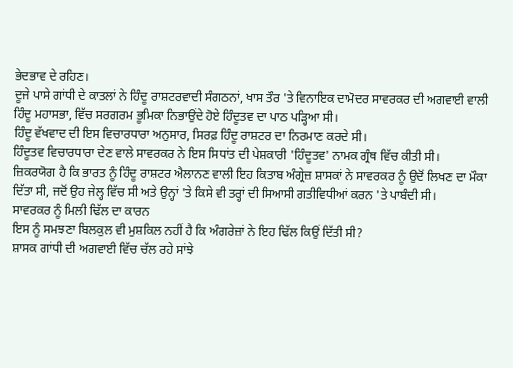ਭੇਦਭਾਵ ਦੇ ਰਹਿਣ।
ਦੂਜੇ ਪਾਸੇ ਗਾਂਧੀ ਦੇ ਕਾਤਲਾਂ ਨੇ ਹਿੰਦੂ ਰਾਸ਼ਟਰਵਾਦੀ ਸੰਗਠਨਾਂ, ਖਾਸ ਤੌਰ 'ਤੇ ਵਿਨਾਇਕ ਦਾਮੋਦਰ ਸਾਵਰਕਰ ਦੀ ਅਗਵਾਈ ਵਾਲੀ ਹਿੰਦੂ ਮਹਾਸਭਾ, ਵਿੱਚ ਸਰਗਰਮ ਭੂਮਿਕਾ ਨਿਭਾਉਂਦੇ ਹੋਏ ਹਿੰਦੂਤਵ ਦਾ ਪਾਠ ਪੜ੍ਹਿਆ ਸੀ।
ਹਿੰਦੂ ਵੱਖਵਾਦ ਦੀ ਇਸ ਵਿਚਾਰਧਾਰਾ ਅਨੁਸਾਰ, ਸਿਰਫ਼ ਹਿੰਦੂ ਰਾਸ਼ਟਰ ਦਾ ਨਿਰਮਾਣ ਕਰਦੇ ਸੀ।
ਹਿੰਦੂਤਵ ਵਿਚਾਰਧਾਰਾ ਦੇਣ ਵਾਲੇ ਸਾਵਰਕਰ ਨੇ ਇਸ ਸਿਧਾਂਤ ਦੀ ਪੇਸ਼ਕਾਰੀ 'ਹਿੰਦੂਤਵ' ਨਾਮਕ ਗ੍ਰੰਥ ਵਿੱਚ ਕੀਤੀ ਸੀ।
ਜ਼ਿਕਰਯੋਗ ਹੈ ਕਿ ਭਾਰਤ ਨੂੰ ਹਿੰਦੂ ਰਾਸ਼ਟਰ ਐਲਾਨਣ ਵਾਲੀ ਇਹ ਕਿਤਾਬ ਅੰਗ੍ਰੇਜ਼ ਸ਼ਾਸਕਾਂ ਨੇ ਸਾਵਰਕਰ ਨੂੰ ਉਦੋਂ ਲਿਖਣ ਦਾ ਮੌਕਾ ਦਿੱਤਾ ਸੀ, ਜਦੋਂ ਉਹ ਜੇਲ੍ਹ ਵਿੱਚ ਸੀ ਅਤੇ ਉਨ੍ਹਾਂ 'ਤੇ ਕਿਸੇ ਵੀ ਤਰ੍ਹਾਂ ਦੀ ਸਿਆਸੀ ਗਤੀਵਿਧੀਆਂ ਕਰਨ 'ਤੇ ਪਾਬੰਦੀ ਸੀ।
ਸਾਵਰਕਰ ਨੂੰ ਮਿਲੀ ਢਿੱਲ ਦਾ ਕਾਰਨ
ਇਸ ਨੂੰ ਸਮਝਣਾ ਬਿਲਕੁਲ ਵੀ ਮੁਸ਼ਕਿਲ ਨਹੀਂ ਹੈ ਕਿ ਅੰਗਰੇਜ਼ਾਂ ਨੇ ਇਹ ਢਿੱਲ ਕਿਉਂ ਦਿੱਤੀ ਸੀ?
ਸ਼ਾਸਕ ਗਾਂਧੀ ਦੀ ਅਗਵਾਈ ਵਿੱਚ ਚੱਲ ਰਹੇ ਸਾਂਝੇ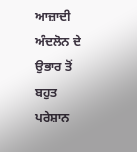ਆਜ਼ਾਦੀ ਅੰਦਲੋਨ ਦੇ ਉਭਾਰ ਤੋਂ ਬਹੁਤ ਪਰੇਸ਼ਾਨ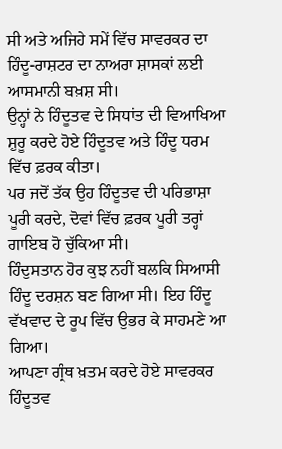ਸੀ ਅਤੇ ਅਜਿਹੇ ਸਮੇਂ ਵਿੱਚ ਸਾਵਰਕਰ ਦਾ ਹਿੰਦੂ-ਰਾਸ਼ਟਰ ਦਾ ਨਾਅਰਾ ਸ਼ਾਸਕਾਂ ਲਈ ਆਸਮਾਨੀ ਬਖ਼ਸ਼ ਸੀ।
ਉਨ੍ਹਾਂ ਨੇ ਹਿੰਦੂਤਵ ਦੇ ਸਿਧਾਂਤ ਦੀ ਵਿਆਖਿਆ ਸ਼ੁਰੂ ਕਰਦੇ ਹੋਏ ਹਿੰਦੂਤਵ ਅਤੇ ਹਿੰਦੂ ਧਰਮ ਵਿੱਚ ਫ਼ਰਕ ਕੀਤਾ।
ਪਰ ਜਦੋਂ ਤੱਕ ਉਹ ਹਿੰਦੂਤਵ ਦੀ ਪਰਿਭਾਸ਼ਾ ਪੂਰੀ ਕਰਦੇ, ਦੋਵਾਂ ਵਿੱਚ ਫ਼ਰਕ ਪੂਰੀ ਤਰ੍ਹਾਂ ਗਾਇਬ ਹੋ ਚੁੱਕਿਆ ਸੀ।
ਹਿੰਦੁਸਤਾਨ ਹੋਰ ਕੁਝ ਨਹੀਂ ਬਲਕਿ ਸਿਆਸੀ ਹਿੰਦੂ ਦਰਸ਼ਨ ਬਣ ਗਿਆ ਸੀ। ਇਹ ਹਿੰਦੂ ਵੱਖਵਾਦ ਦੇ ਰੂਪ ਵਿੱਚ ਉਭਰ ਕੇ ਸਾਹਮਣੇ ਆ ਗਿਆ।
ਆਪਣਾ ਗ੍ਰੰਥ ਖ਼ਤਮ ਕਰਦੇ ਹੋਏ ਸਾਵਰਕਰ ਹਿੰਦੂਤਵ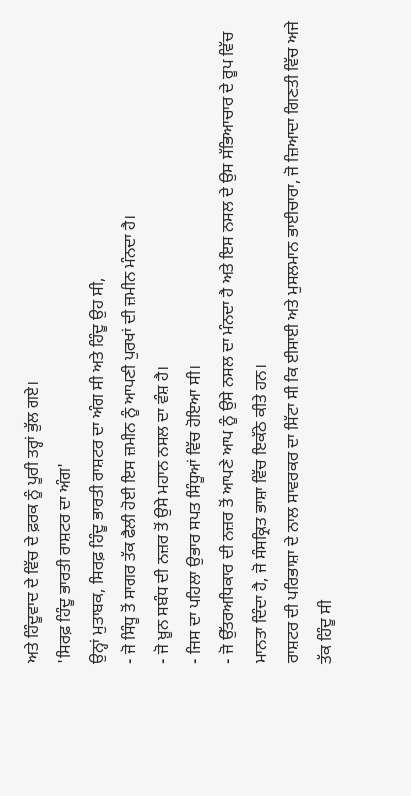ਅਤੇ ਹਿੰਦੂਵਾਦ ਦੇ ਵਿੱਚ ਦੇ ਫ਼ਰਕ ਨੂੰ ਪੂਰੀ ਤਰ੍ਹਾਂ ਭੁੱਲ ਗਏ।
'ਸਿਰਫ਼ ਹਿੰਦੂ ਭਾਰਤੀ ਰਾਸ਼ਟਰ ਦਾ ਅੰਗ'
ਉਨ੍ਹਾਂ ਮੁਤਾਬਕ, ਸਿਰਫ਼ ਹਿੰਦੂ ਭਾਰਤੀ ਰਾਸ਼ਟਰ ਦਾ ਅੰਗ ਸੀ ਅਤੇ ਹਿੰਦੂ ਉਹ ਸੀ,
- ਜੋ ਸਿੰਧੂ ਤੋਂ ਸਾਗਰ ਤੱਕ ਫੈਲੀ ਹੋਈ ਇਸ ਜ਼ਮੀਨ ਨੂੰ ਆਪਣੀ ਪੁਰਖਾਂ ਦੀ ਜ਼ਮੀਨ ਮੰਨਦਾ ਹੈ।
- ਜੋ ਖ਼ੂਨ ਸਬੰਧ ਦੀ ਨਜ਼ਰ ਤੋਂ ਉਸੇ ਮਹਾਨ ਨਸਲ ਦਾ ਵੰਸ਼ ਹੈ।
- ਜਿਸ ਦਾ ਪਹਿਲਾ ਉਭਾਰ ਸਪਤ ਸਿੰਧੂਆਂ ਵਿੱਚ ਹੋਇਆ ਸੀ।
- ਜੋ ਉੱਤਰਅਧਿਕਾਰ ਦੀ ਨਜ਼ਰ ਤੋਂ ਆਪਣੇ ਆਪ ਨੂੰ ਉਸੇ ਨਸਲ ਦਾ ਮੰਨਦਾ ਹੈ ਅਤੇ ਇਸ ਨਸਲ ਦੇ ਉਸ ਸੱਭਿਆਚਾਰ ਦੇ ਰੂਪ ਵਿੱਚ ਮਾਨਤਾ ਦਿੰਦਾ ਹੈ, ਜੋ ਸੰਸਕ੍ਰਿਤ ਭਾਸ਼ਾ ਵਿੱਚ ਇਕੱਠੇ ਕੀਤੇ ਹਨ।
ਰਾਸ਼ਟਰ ਦੀ ਪਰਿਭਾਸ਼ਾ ਦੇ ਨਾਲ ਸਾਵਰਕਰ ਦਾ ਸਿੱਟਾ ਸੀ ਕਿ ਈਸਾਈ ਅਤੇ ਮੁਸਲਮਾਨ ਭਾਈਚਾਰਾ, ਜੋ ਜ਼ਿਆਦਾ ਗਿਣਤੀ ਵਿੱਚ ਅਜੇ ਤੱਕ ਹਿੰਦੂ ਸੀ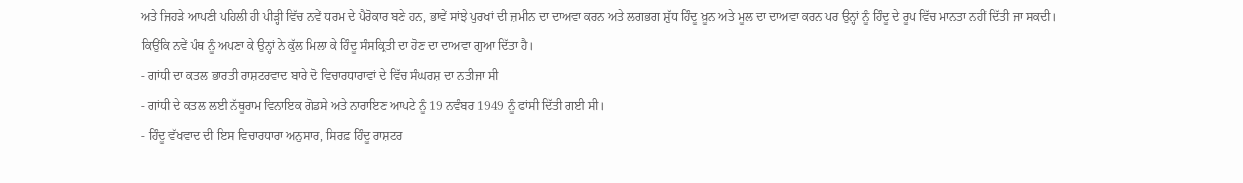ਅਤੇ ਜਿਹੜੇ ਆਪਣੀ ਪਹਿਲੀ ਹੀ ਪੀੜ੍ਹੀ ਵਿੱਚ ਨਵੇਂ ਧਰਮ ਦੇ ਪੈਰੋਕਾਰ ਬਣੇ ਹਨ, ਭਾਵੇਂ ਸਾਂਝੇ ਪੁਰਖਾਂ ਦੀ ਜ਼ਮੀਨ ਦਾ ਦਾਅਵਾ ਕਰਨ ਅਤੇ ਲਗਭਗ ਸ਼ੁੱਧ ਹਿੰਦੂ ਖ਼ੂਨ ਅਤੇ ਮੂਲ ਦਾ ਦਾਅਵਾ ਕਰਨ ਪਰ ਉਨ੍ਹਾਂ ਨੂੰ ਹਿੰਦੂ ਦੇ ਰੂਪ ਵਿੱਚ ਮਾਨਤਾ ਨਹੀਂ ਦਿੱਤੀ ਜਾ ਸਕਦੀ।
ਕਿਉਂਕਿ ਨਵੇਂ ਪੰਥ ਨੂੰ ਅਪਣਾ ਕੇ ਉਨ੍ਹਾਂ ਨੇ ਕੁੱਲ ਮਿਲਾ ਕੇ ਹਿੰਦੂ ਸੰਸਕ੍ਰਿਤੀ ਦਾ ਹੋਣ ਦਾ ਦਾਅਵਾ ਗੁਆ ਦਿੱਤਾ ਹੈ।
- ਗਾਂਧੀ ਦਾ ਕਤਲ ਭਾਰਤੀ ਰਾਸ਼ਟਰਵਾਦ ਬਾਰੇ ਦੋ ਵਿਚਾਰਧਾਰਾਵਾਂ ਦੇ ਵਿੱਚ ਸੰਘਰਸ਼ ਦਾ ਨਤੀਜਾ ਸੀ
- ਗਾਂਧੀ ਦੇ ਕਤਲ ਲਈ ਨੱਥੂਰਾਮ ਵਿਨਾਇਕ ਗੋਡਸੇ ਅਤੇ ਨਾਰਾਇਣ ਆਪਟੇ ਨੂੰ 19 ਨਵੰਬਰ 1949 ਨੂੰ ਫਾਂਸੀ ਦਿੱਤੀ ਗਈ ਸੀ।
- ਹਿੰਦੂ ਵੱਖਵਾਦ ਦੀ ਇਸ ਵਿਚਾਰਧਾਰਾ ਅਨੁਸਾਰ, ਸਿਰਫ਼ ਹਿੰਦੂ ਰਾਸ਼ਟਰ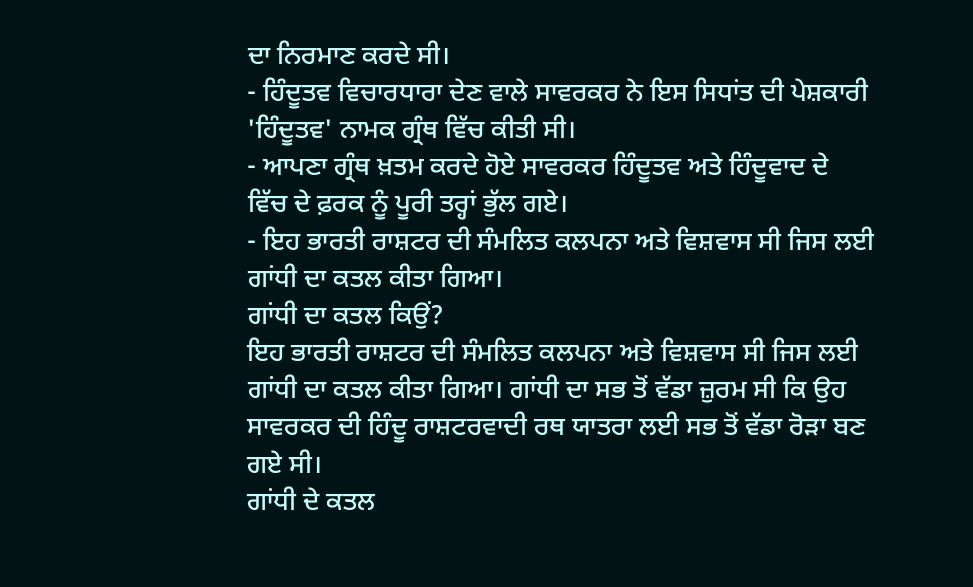ਦਾ ਨਿਰਮਾਣ ਕਰਦੇ ਸੀ।
- ਹਿੰਦੂਤਵ ਵਿਚਾਰਧਾਰਾ ਦੇਣ ਵਾਲੇ ਸਾਵਰਕਰ ਨੇ ਇਸ ਸਿਧਾਂਤ ਦੀ ਪੇਸ਼ਕਾਰੀ 'ਹਿੰਦੂਤਵ' ਨਾਮਕ ਗ੍ਰੰਥ ਵਿੱਚ ਕੀਤੀ ਸੀ।
- ਆਪਣਾ ਗ੍ਰੰਥ ਖ਼ਤਮ ਕਰਦੇ ਹੋਏ ਸਾਵਰਕਰ ਹਿੰਦੂਤਵ ਅਤੇ ਹਿੰਦੂਵਾਦ ਦੇ ਵਿੱਚ ਦੇ ਫ਼ਰਕ ਨੂੰ ਪੂਰੀ ਤਰ੍ਹਾਂ ਭੁੱਲ ਗਏ।
- ਇਹ ਭਾਰਤੀ ਰਾਸ਼ਟਰ ਦੀ ਸੰਮਲਿਤ ਕਲਪਨਾ ਅਤੇ ਵਿਸ਼ਵਾਸ ਸੀ ਜਿਸ ਲਈ ਗਾਂਧੀ ਦਾ ਕਤਲ ਕੀਤਾ ਗਿਆ।
ਗਾਂਧੀ ਦਾ ਕਤਲ ਕਿਉਂ?
ਇਹ ਭਾਰਤੀ ਰਾਸ਼ਟਰ ਦੀ ਸੰਮਲਿਤ ਕਲਪਨਾ ਅਤੇ ਵਿਸ਼ਵਾਸ ਸੀ ਜਿਸ ਲਈ ਗਾਂਧੀ ਦਾ ਕਤਲ ਕੀਤਾ ਗਿਆ। ਗਾਂਧੀ ਦਾ ਸਭ ਤੋਂ ਵੱਡਾ ਜ਼ੁਰਮ ਸੀ ਕਿ ਉਹ ਸਾਵਰਕਰ ਦੀ ਹਿੰਦੂ ਰਾਸ਼ਟਰਵਾਦੀ ਰਥ ਯਾਤਰਾ ਲਈ ਸਭ ਤੋਂ ਵੱਡਾ ਰੋੜਾ ਬਣ ਗਏ ਸੀ।
ਗਾਂਧੀ ਦੇ ਕਤਲ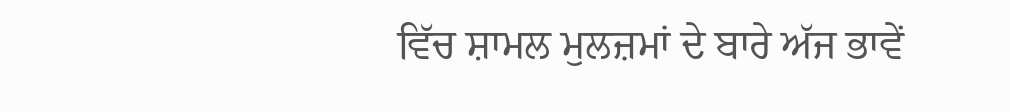ਵਿੱਚ ਸ਼ਾਮਲ ਮੁਲਜ਼ਮਾਂ ਦੇ ਬਾਰੇ ਅੱਜ ਭਾਵੇਂ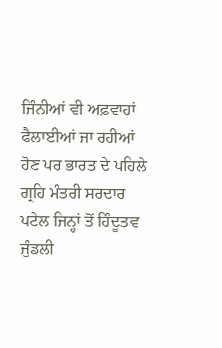ਜਿੰਨੀਆਂ ਵੀ ਅਫ਼ਵਾਹਾਂ ਫੈਲਾਈਆਂ ਜਾ ਰਹੀਆਂ ਹੋਣ ਪਰ ਭਾਰਤ ਦੇ ਪਹਿਲੇ ਗ੍ਰਹਿ ਮੰਤਰੀ ਸਰਦਾਰ ਪਟੇਲ ਜਿਨ੍ਹਾਂ ਤੋਂ ਹਿੰਦੂਤਵ ਜੁੰਡਲੀ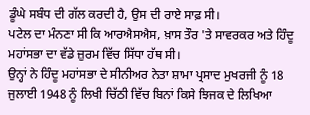ਡੂੰਘੇ ਸਬੰਧ ਦੀ ਗੱਲ ਕਰਦੀ ਹੈ, ਉਸ ਦੀ ਰਾਏ ਸਾਫ਼ ਸੀ।
ਪਟੇਲ ਦਾ ਮੰਨਣਾ ਸੀ ਕਿ ਆਰਐਸਐਸ, ਖ਼ਾਸ ਤੌਰ 'ਤੇ ਸਾਵਰਕਰ ਅਤੇ ਹਿੰਦੂ ਮਹਾਂਸਭਾ ਦਾ ਵੱਡੇ ਜ਼ੁਰਮ ਵਿੱਚ ਸਿੱਧਾ ਹੱਥ ਸੀ।
ਉਨ੍ਹਾਂ ਨੇ ਹਿੰਦੂ ਮਹਾਂਸਭਾ ਦੇ ਸੀਨੀਅਰ ਨੇਤਾ ਸ਼ਾਮਾ ਪ੍ਰਸਾਦ ਮੁਖਰਜੀ ਨੂੰ 18 ਜੁਲਾਈ 1948 ਨੂੰ ਲਿਖੀ ਚਿੱਠੀ ਵਿੱਚ ਬਿਨਾਂ ਕਿਸੇ ਝਿਜਕ ਦੇ ਲਿਖਿਆ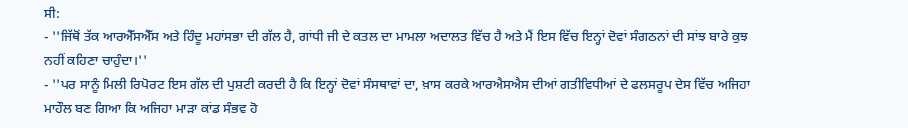ਸੀ:
- ''ਜਿੱਥੋਂ ਤੱਕ ਆਰਐੱਸਐੱਸ ਅਤੇ ਹਿੰਦੂ ਮਹਾਂਸਭਾ ਦੀ ਗੱਲ ਹੈ, ਗਾਂਧੀ ਜੀ ਦੇ ਕਤਲ ਦਾ ਮਾਮਲਾ ਅਦਾਲਤ ਵਿੱਚ ਹੈ ਅਤੇ ਮੈਂ ਇਸ ਵਿੱਚ ਇਨ੍ਹਾਂ ਦੋਵਾਂ ਸੰਗਠਨਾਂ ਦੀ ਸਾਂਝ ਬਾਰੇ ਕੁਝ ਨਹੀਂ ਕਹਿਣਾ ਚਾਹੁੰਦਾ।''
- ''ਪਰ ਸਾਨੂੰ ਮਿਲੀ ਰਿਪੋਰਟ ਇਸ ਗੱਲ ਦੀ ਪੁਸ਼ਟੀ ਕਰਦੀ ਹੈ ਕਿ ਇਨ੍ਹਾਂ ਦੋਵਾਂ ਸੰਸਥਾਵਾਂ ਦਾ, ਖ਼ਾਸ ਕਰਕੇ ਆਰਐਸਐਸ ਦੀਆਂ ਗਤੀਵਿਧੀਆਂ ਦੇ ਫਲਸਰੂਪ ਦੇਸ ਵਿੱਚ ਅਜਿਹਾ ਮਾਹੌਲ ਬਣ ਗਿਆ ਕਿ ਅਜਿਹਾ ਮਾੜਾ ਕਾਂਡ ਸੰਭਵ ਹੋ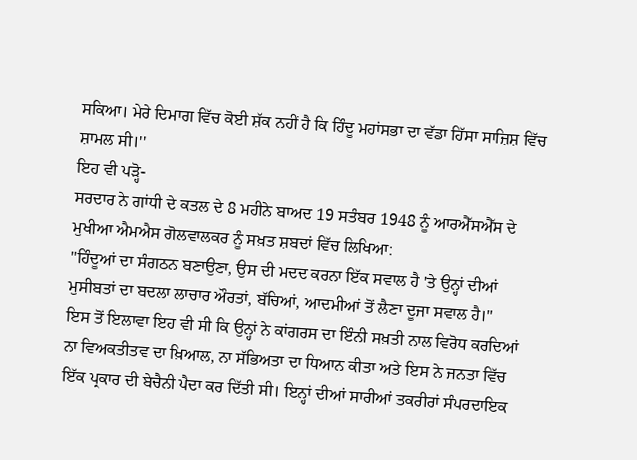ਸਕਿਆ। ਮੇਰੇ ਦਿਮਾਗ ਵਿੱਚ ਕੋਈ ਸ਼ੱਕ ਨਹੀਂ ਹੈ ਕਿ ਹਿੰਦੂ ਮਹਾਂਸਭਾ ਦਾ ਵੱਡਾ ਹਿੱਸਾ ਸਾਜ਼ਿਸ਼ ਵਿੱਚ ਸ਼ਾਮਲ ਸੀ।''
ਇਹ ਵੀ ਪੜ੍ਹੋ-
ਸਰਦਾਰ ਨੇ ਗਾਂਧੀ ਦੇ ਕਤਲ ਦੇ 8 ਮਹੀਨੇ ਬਾਅਦ 19 ਸਤੰਬਰ 1948 ਨੂੰ ਆਰਐੱਸਐੱਸ ਦੇ ਮੁਖੀਆ ਐਮਐਸ ਗੋਲਵਾਲਕਰ ਨੂੰ ਸਖ਼ਤ ਸ਼ਬਦਾਂ ਵਿੱਚ ਲਿਖਿਆ:
''ਹਿੰਦੂਆਂ ਦਾ ਸੰਗਠਨ ਬਣਾਉਣਾ, ਉਸ ਦੀ ਮਦਦ ਕਰਨਾ ਇੱਕ ਸਵਾਲ ਹੈ 'ਤੇ ਉਨ੍ਹਾਂ ਦੀਆਂ ਮੁਸੀਬਤਾਂ ਦਾ ਬਦਲਾ ਲਾਚਾਰ ਔਰਤਾਂ, ਬੱਚਿਆਂ, ਆਦਮੀਆਂ ਤੋਂ ਲੈਣਾ ਦੂਜਾ ਸਵਾਲ ਹੈ।"
ਇਸ ਤੋਂ ਇਲਾਵਾ ਇਹ ਵੀ ਸੀ ਕਿ ਉਨ੍ਹਾਂ ਨੇ ਕਾਂਗਰਸ ਦਾ ਇੰਨੀ ਸਖ਼ਤੀ ਨਾਲ ਵਿਰੋਧ ਕਰਦਿਆਂ ਨਾ ਵਿਅਕਤੀਤਵ ਦਾ ਖ਼ਿਆਲ, ਨਾ ਸੱਭਿਅਤਾ ਦਾ ਧਿਆਨ ਕੀਤਾ ਅਤੇ ਇਸ ਨੇ ਜਨਤਾ ਵਿੱਚ ਇੱਕ ਪ੍ਰਕਾਰ ਦੀ ਬੇਚੈਨੀ ਪੈਦਾ ਕਰ ਦਿੱਤੀ ਸੀ। ਇਨ੍ਹਾਂ ਦੀਆਂ ਸਾਰੀਆਂ ਤਕਰੀਰਾਂ ਸੰਪਰਦਾਇਕ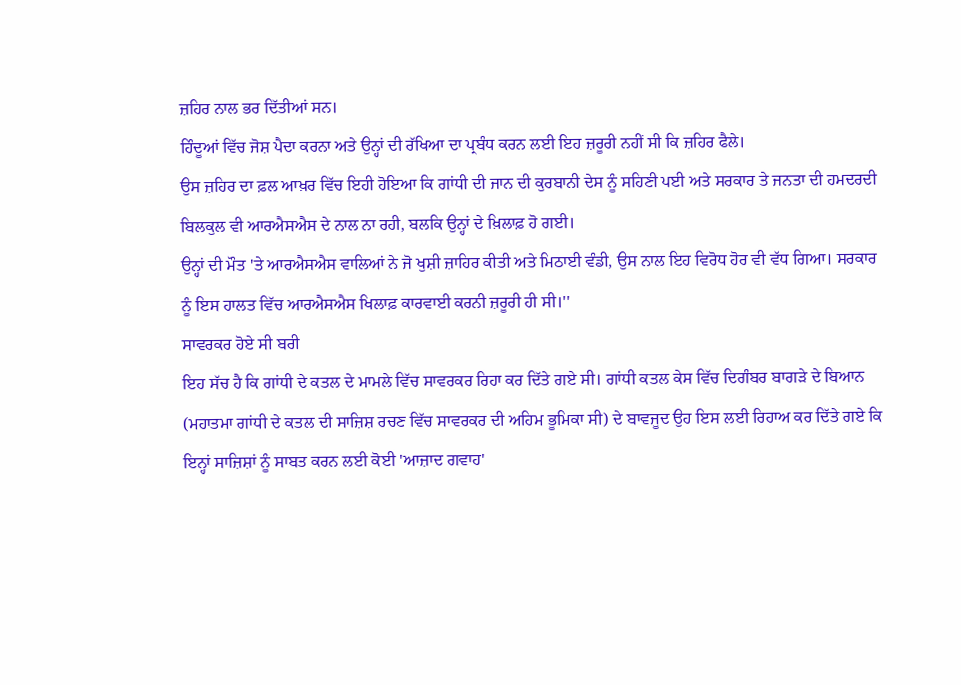ਜ਼ਹਿਰ ਨਾਲ ਭਰ ਦਿੱਤੀਆਂ ਸਨ।
ਹਿੰਦੂਆਂ ਵਿੱਚ ਜੋਸ਼ ਪੈਦਾ ਕਰਨਾ ਅਤੇ ਉਨ੍ਹਾਂ ਦੀ ਰੱਖਿਆ ਦਾ ਪ੍ਰਬੰਧ ਕਰਨ ਲਈ ਇਹ ਜ਼ਰੂਰੀ ਨਹੀਂ ਸੀ ਕਿ ਜ਼ਹਿਰ ਫੈਲੇ।
ਉਸ ਜ਼ਹਿਰ ਦਾ ਫ਼ਲ ਆਖ਼ਰ ਵਿੱਚ ਇਹੀ ਹੋਇਆ ਕਿ ਗਾਂਧੀ ਦੀ ਜਾਨ ਦੀ ਕੁਰਬਾਨੀ ਦੇਸ ਨੂੰ ਸਹਿਣੀ ਪਈ ਅਤੇ ਸਰਕਾਰ ਤੇ ਜਨਤਾ ਦੀ ਹਮਦਰਦੀ ਬਿਲਕੁਲ ਵੀ ਆਰਐਸਐਸ ਦੇ ਨਾਲ ਨਾ ਰਹੀ, ਬਲਕਿ ਉਨ੍ਹਾਂ ਦੇ ਖ਼ਿਲਾਫ਼ ਹੋ ਗਈ।
ਉਨ੍ਹਾਂ ਦੀ ਮੌਤ 'ਤੇ ਆਰਐਸਐਸ ਵਾਲਿਆਂ ਨੇ ਜੋ ਖੁਸ਼ੀ ਜ਼ਾਹਿਰ ਕੀਤੀ ਅਤੇ ਮਿਠਾਈ ਵੰਡੀ, ਉਸ ਨਾਲ ਇਹ ਵਿਰੋਧ ਹੋਰ ਵੀ ਵੱਧ ਗਿਆ। ਸਰਕਾਰ ਨੂੰ ਇਸ ਹਾਲਤ ਵਿੱਚ ਆਰਐਸਐਸ ਖਿਲਾਫ਼ ਕਾਰਵਾਈ ਕਰਨੀ ਜ਼ਰੂਰੀ ਹੀ ਸੀ।''
ਸਾਵਰਕਰ ਹੋਏ ਸੀ ਬਰੀ
ਇਹ ਸੱਚ ਹੈ ਕਿ ਗਾਂਧੀ ਦੇ ਕਤਲ ਦੇ ਮਾਮਲੇ ਵਿੱਚ ਸਾਵਰਕਰ ਰਿਹਾ ਕਰ ਦਿੱਤੇ ਗਏ ਸੀ। ਗਾਂਧੀ ਕਤਲ ਕੇਸ ਵਿੱਚ ਦਿਗੰਬਰ ਬਾਗੜੇ ਦੇ ਬਿਆਨ (ਮਹਾਤਮਾ ਗਾਂਧੀ ਦੇ ਕਤਲ ਦੀ ਸਾਜ਼ਿਸ਼ ਰਚਣ ਵਿੱਚ ਸਾਵਰਕਰ ਦੀ ਅਹਿਮ ਭੂਮਿਕਾ ਸੀ) ਦੇ ਬਾਵਜੂਦ ਉਹ ਇਸ ਲਈ ਰਿਹਾਅ ਕਰ ਦਿੱਤੇ ਗਏ ਕਿ ਇਨ੍ਹਾਂ ਸਾਜ਼ਿਸ਼ਾਂ ਨੂੰ ਸਾਬਤ ਕਰਨ ਲਈ ਕੋਈ 'ਆਜ਼ਾਦ ਗਵਾਹ'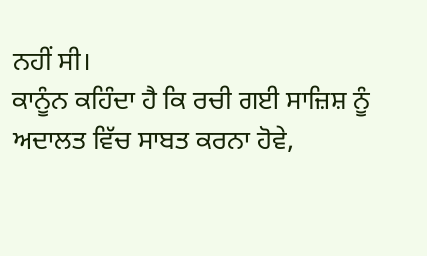ਨਹੀਂ ਸੀ।
ਕਾਨੂੰਨ ਕਹਿੰਦਾ ਹੈ ਕਿ ਰਚੀ ਗਈ ਸਾਜ਼ਿਸ਼ ਨੂੰ ਅਦਾਲਤ ਵਿੱਚ ਸਾਬਤ ਕਰਨਾ ਹੋਵੇ,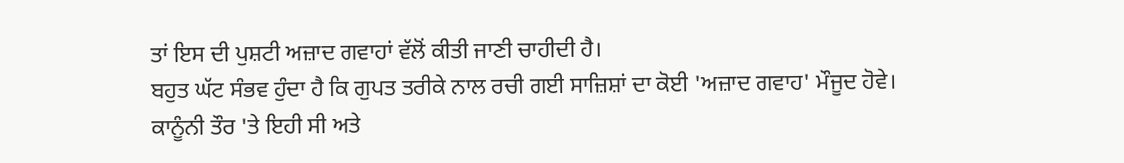ਤਾਂ ਇਸ ਦੀ ਪੁਸ਼ਟੀ ਅਜ਼ਾਦ ਗਵਾਹਾਂ ਵੱਲੋਂ ਕੀਤੀ ਜਾਣੀ ਚਾਹੀਦੀ ਹੈ।
ਬਹੁਤ ਘੱਟ ਸੰਭਵ ਹੁੰਦਾ ਹੈ ਕਿ ਗੁਪਤ ਤਰੀਕੇ ਨਾਲ ਰਚੀ ਗਈ ਸਾਜ਼ਿਸ਼ਾਂ ਦਾ ਕੋਈ 'ਅਜ਼ਾਦ ਗਵਾਹ' ਮੌਜੂਦ ਹੋਵੇ।
ਕਾਨੂੰਨੀ ਤੌਰ 'ਤੇ ਇਹੀ ਸੀ ਅਤੇ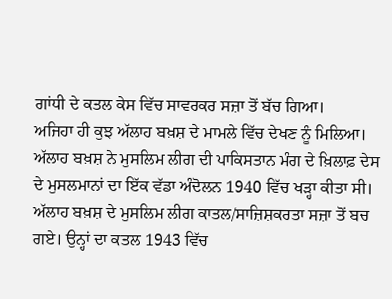ਗਾਂਧੀ ਦੇ ਕਤਲ ਕੇਸ ਵਿੱਚ ਸਾਵਰਕਰ ਸਜ਼ਾ ਤੋਂ ਬੱਚ ਗਿਆ।
ਅਜਿਹਾ ਹੀ ਕੁਝ ਅੱਲਾਹ ਬਖ਼ਸ਼ ਦੇ ਮਾਮਲੇ ਵਿੱਚ ਦੇਖਣ ਨੂੰ ਮਿਲਿਆ। ਅੱਲਾਹ ਬਖ਼ਸ਼ ਨੇ ਮੁਸਲਿਮ ਲੀਗ ਦੀ ਪਾਕਿਸਤਾਨ ਮੰਗ ਦੇ ਖ਼ਿਲਾਫ਼ ਦੇਸ ਦੇ ਮੁਸਲਮਾਨਾਂ ਦਾ ਇੱਕ ਵੱਡਾ ਅੰਦੋਲਨ 1940 ਵਿੱਚ ਖੜ੍ਹਾ ਕੀਤਾ ਸੀ।
ਅੱਲਾਹ ਬਖ਼ਸ਼ ਦੇ ਮੁਸਲਿਮ ਲੀਗ ਕਾਤਲ/ਸਾਜ਼ਿਸ਼ਕਰਤਾ ਸਜ਼ਾ ਤੋਂ ਬਚ ਗਏ। ਉਨ੍ਹਾਂ ਦਾ ਕਤਲ 1943 ਵਿੱਚ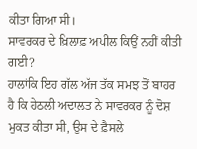ਕੀਤਾ ਗਿਆ ਸੀ।
ਸਾਵਰਕਰ ਦੇ ਖ਼ਿਲਾਫ਼ ਅਪੀਲ ਕਿਉਂ ਨਹੀਂ ਕੀਤੀ ਗਈ?
ਹਾਲਾਂਕਿ ਇਹ ਗੱਲ ਅੱਜ ਤੱਕ ਸਮਝ ਤੋਂ ਬਾਹਰ ਹੈ ਕਿ ਹੇਠਲੀ ਅਦਾਲਤ ਨੇ ਸਾਵਰਕਰ ਨੂੰ ਦੋਸ਼ ਮੁਕਤ ਕੀਤਾ ਸੀ, ਉਸ ਦੇ ਫ਼ੈਸਲੇ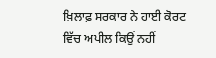ਖ਼ਿਲਾਫ਼ ਸਰਕਾਰ ਨੇ ਹਾਈ ਕੋਰਟ ਵਿੱਚ ਅਪੀਲ ਕਿਉਂ ਨਹੀਂ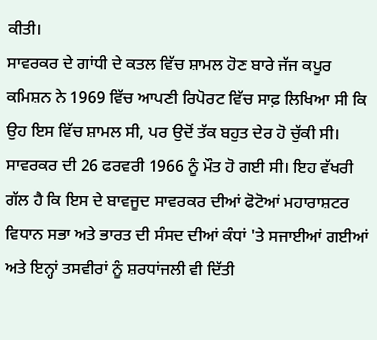ਕੀਤੀ।
ਸਾਵਰਕਰ ਦੇ ਗਾਂਧੀ ਦੇ ਕਤਲ ਵਿੱਚ ਸ਼ਾਮਲ ਹੋਣ ਬਾਰੇ ਜੱਜ ਕਪੂਰ ਕਮਿਸ਼ਨ ਨੇ 1969 ਵਿੱਚ ਆਪਣੀ ਰਿਪੋਰਟ ਵਿੱਚ ਸਾਫ਼ ਲਿਖਿਆ ਸੀ ਕਿ ਉਹ ਇਸ ਵਿੱਚ ਸ਼ਾਮਲ ਸੀ, ਪਰ ਉਦੋਂ ਤੱਕ ਬਹੁਤ ਦੇਰ ਹੋ ਚੁੱਕੀ ਸੀ।
ਸਾਵਰਕਰ ਦੀ 26 ਫਰਵਰੀ 1966 ਨੂੰ ਮੌਤ ਹੋ ਗਈ ਸੀ। ਇਹ ਵੱਖਰੀ ਗੱਲ ਹੈ ਕਿ ਇਸ ਦੇ ਬਾਵਜੂਦ ਸਾਵਰਕਰ ਦੀਆਂ ਫੋਟੋਆਂ ਮਹਾਰਾਸ਼ਟਰ ਵਿਧਾਨ ਸਭਾ ਅਤੇ ਭਾਰਤ ਦੀ ਸੰਸਦ ਦੀਆਂ ਕੰਧਾਂ 'ਤੇ ਸਜਾਈਆਂ ਗਈਆਂ ਅਤੇ ਇਨ੍ਹਾਂ ਤਸਵੀਰਾਂ ਨੂੰ ਸ਼ਰਧਾਂਜਲੀ ਵੀ ਦਿੱਤੀ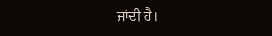ਜਾਂਦੀ ਹੈ।